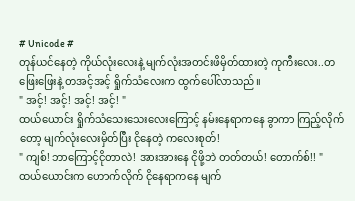# Unicode #
တုန်ယင်နေတဲ့ ကိုယ်လုံးလေးနဲ့ မျက်လုံးအတင်းဖိမှိတ်ထားတဲ့ ကုကီးလေး..တဖြေးဖြေးနဲ့ တအင့်အင့် ရှိုက်သံလေးက ထွက်ပေါ်လာသည်။
" အင့်! အင့်! အင့်! အင့်! "
ထယ်ယောင်း ရှိုက်သံသေးသေးလေးကြောင့် နမ်းနေရာကနေ ခွာကာ ကြည့်လိုက်တော့ မျက်လုံးလေးမှိတ်ပြီး ငိုနေတဲ့ ကလေးစုတ်!
" ကျစ်! ဘာကြောင့်ငိုတာလဲ! အားအားနေ ငိုဖို့ဘဲ တတ်တယ်! တောက်စ်!! "
ထယ်ယောင်းက ဟောက်လိုက် ငိုနေရာကနေ မျက်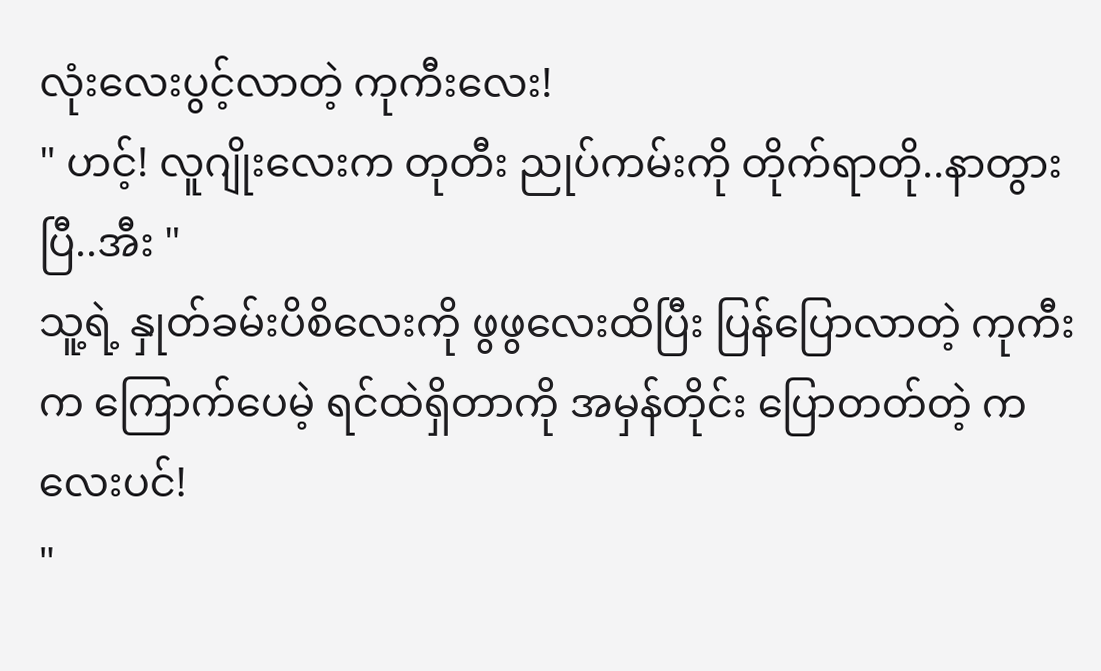လုံးလေးပွင့်လာတဲ့ ကုကီးလေး!
" ဟင့်! လူဂျိုးလေးက တုတီး ညုပ်ကမ်းကို တိုက်ရာတို..နာတွားပြီ..အီး "
သူ့ရဲ့ နှုတ်ခမ်းပိစိလေးကို ဖွဖွလေးထိပြီး ပြန်ပြောလာတဲ့ ကုကီးက ကြောက်ပေမဲ့ ရင်ထဲရှိတာကို အမှန်တိုင်း ပြောတတ်တဲ့ ကလေးပင်!
"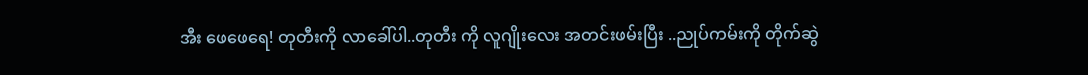အီး ဖေဖေရေ! တုတီးကို လာခေါ်ပါ..တုတီး ကို လူဂျိုးလေး အတင်းဖမ်းပြီး ..ညုပ်ကမ်းကို တိုက်ဆွဲ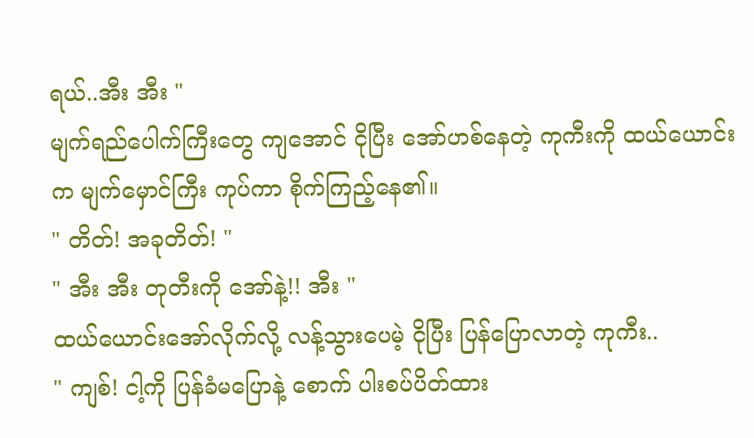ရယ်..အီး အီး "
မျက်ရည်ပေါက်ကြီးတွေ ကျအောင် ငိုပြီး အော်ဟစ်နေတဲ့ ကုကီးကို ထယ်ယောင်းက မျက်မှောင်ကြီး ကုပ်ကာ စိုက်ကြည့်နေ၏။
" တိတ်! အခုတိတ်! "
" အီး အီး တုတီးကို အော်နဲ့!! အီး "
ထယ်ယောင်းအော်လိုက်လို့ လန့်သွားပေမဲ့ ငိုပြီး ပြန်ပြောလာတဲ့ ကုကီး..
" ကျစ်! ငါ့ကို ပြန်ခံမပြောနဲ့ စောက် ပါးစပ်ပိတ်ထား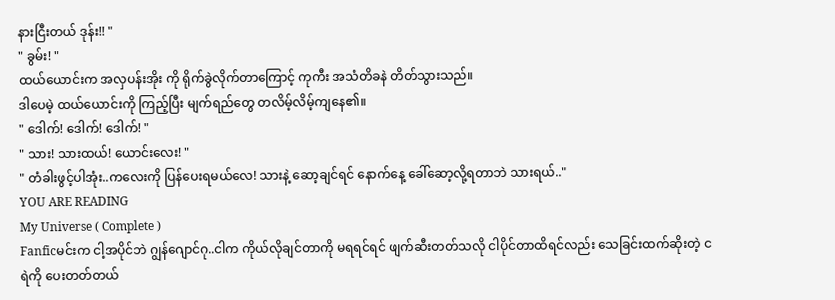နားငြီးတယ် ဒုန်း!! "
" ခွမ်း! "
ထယ်ယောင်းက အလှပန်းအိုး ကို ရိုက်ခွဲလိုက်တာကြောင့် ကုကီး အသံတိခနဲ တိတ်သွားသည်။
ဒါပေမဲ့ ထယ်ယောင်းကို ကြည့်ပြီး မျက်ရည်တွေ တလိမ့်လိမ့်ကျနေ၏။
" ဒေါက်! ဒေါက်! ဒေါက်! "
" သား! သားထယ်! ယောင်းလေး! "
" တံခါးဖွင့်ပါအုံး..ကလေးကို ပြန်ပေးရမယ်လေ! သားနဲ့ ဆော့ချင်ရင် နောက်နေ့ ခေါ်ဆော့လို့ရတာဘဲ သားရယ်.."
YOU ARE READING
My Universe ( Complete )
Fanficမင်းက ငါ့အပိုင်ဘဲ ဂျွန်ဂျောင်ဂု..ငါက ကိုယ်လိုချင်တာကို မရရင်ရင် ဖျက်ဆီးတတ်သလို ငါပိုင်တာထိရင်လည်း သေခြင်းထက်ဆိုးတဲ့ ငရဲကို ပေးတတ်တယ်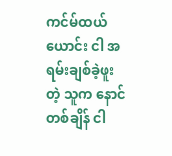ကင်မ်ထယ်ယောင်း ငါ အရမ်းချစ်ခဲ့ဖူးတဲ့ သူက နောင်တစ်ချိန် ငါ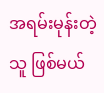အရမ်းမုန်းတဲ့သူ ဖြစ်မယ်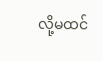လို့မထင်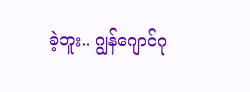ခဲ့ဘူး.. ဂျွန်ဂျောင်ဂု